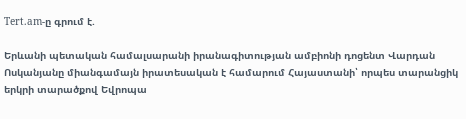Tert.am-ը գրում է.

Երևանի պետական համալսարանի իրանագիտության ամբիոնի դոցենտ Վարդան Ոսկանյանը միանգամայն իրատեսական է համարում Հայաստանի՝ որպես տարանցիկ երկրի տարածքով Եվրոպա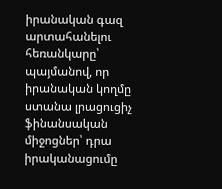իրանական գազ արտահանելու հեռանկարը՝ պայմանով, որ իրանական կողմը ստանա լրացուցիչ ֆինանսական միջոցներ՝ դրա իրականացումը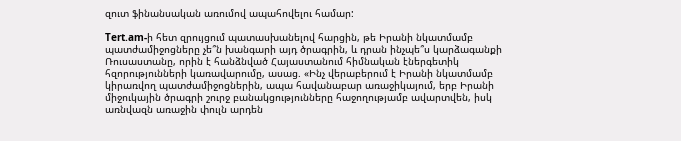զուտ ֆինանսական առումով ապահովելու համար:

Tert.am-ի հետ զրույցում պատասխանելով հարցին, թե Իրանի նկատմամբ պատժամիջոցները չե՞ն խանգարի այդ ծրագրին, և դրան ինչպե՞ս կարձագանքի Ռուսաստանը, որին է հանձնված Հայաստանում հիմնական էներգետիկ հզորությունների կառավարումը, ասաց. «Ինչ վերաբերում է Իրանի նկատմամբ կիրառվող պատժամիջոցներին, ապա հավանաբար առաջիկայում, երբ Իրանի միջուկային ծրագրի շուրջ բանակցությունները հաջողությամբ ավարտվեն, իսկ առնվազն առաջին փուլն արդեն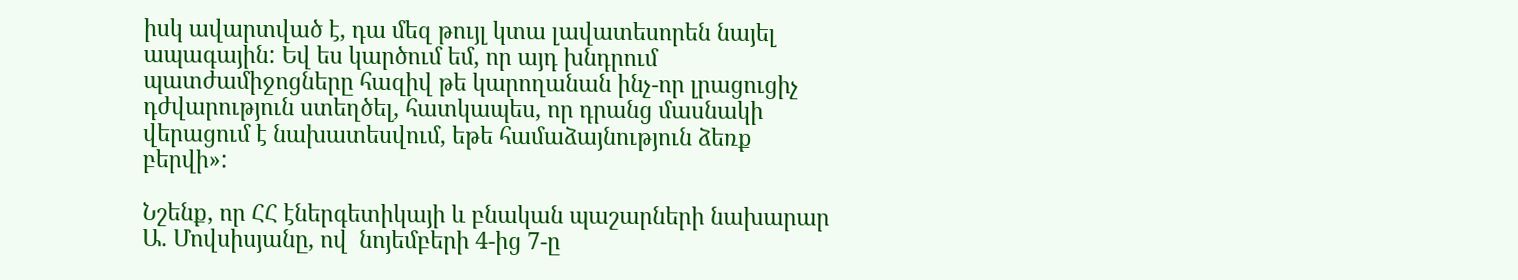իսկ ավարտված է, դա մեզ թույլ կտա լավատեսորեն նայել ապագային: Եվ ես կարծում եմ, որ այդ խնդրում պատժամիջոցները հազիվ թե կարողանան ինչ-որ լրացուցիչ դժվարություն ստեղծել, հատկապես, որ դրանց մասնակի վերացում է նախատեսվում, եթե համաձայնություն ձեռք բերվի»:

Նշենք, որ ՀՀ էներգետիկայի և բնական պաշարների նախարար Ա. Մովսիսյանը, ով  նոյեմբերի 4-ից 7-ը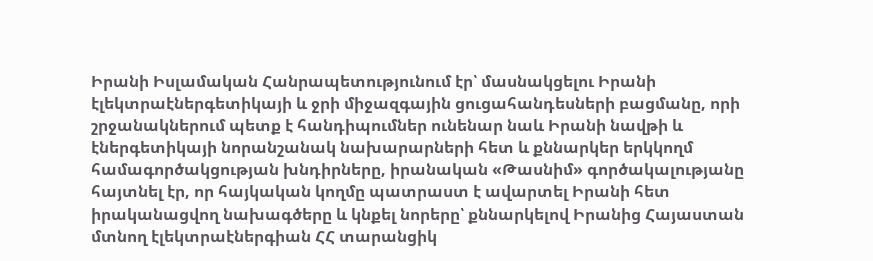Իրանի Իսլամական Հանրապետությունում էր՝ մասնակցելու Իրանի էլեկտրաէներգետիկայի և ջրի միջազգային ցուցահանդեսների բացմանը, որի շրջանակներում պետք է հանդիպումներ ունենար նաև Իրանի նավթի և էներգետիկայի նորանշանակ նախարարների հետ և քննարկեր երկկողմ համագործակցության խնդիրները, իրանական «Թասնիմ» գործակալությանը հայտնել էր, որ հայկական կողմը պատրաստ է ավարտել Իրանի հետ իրականացվող նախագծերը և կնքել նորերը՝ քննարկելով Իրանից Հայաստան մտնող էլեկտրաէներգիան ՀՀ տարանցիկ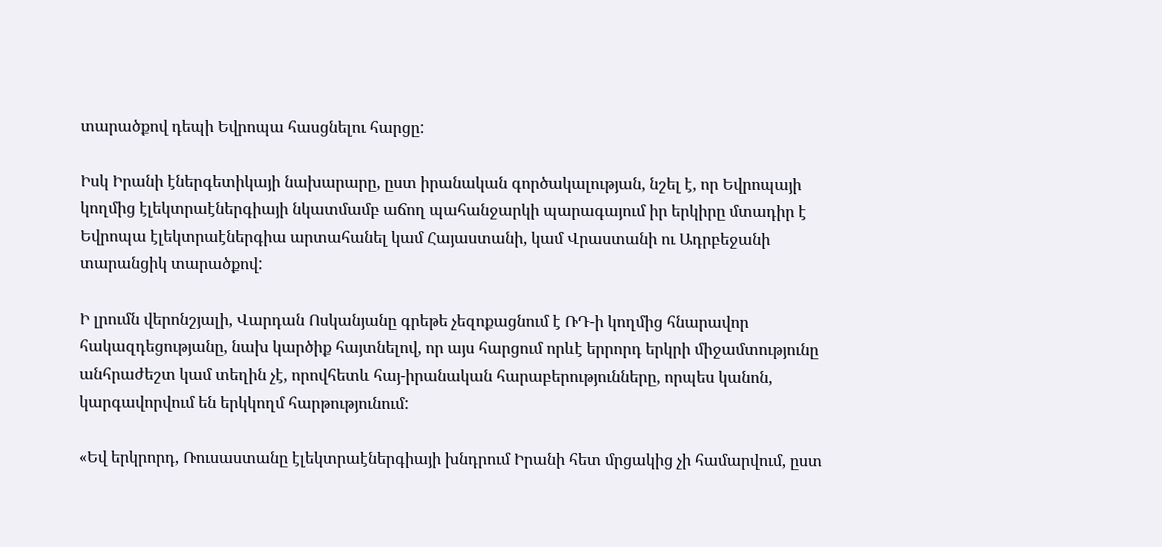տարածքով դեպի Եվրոպա հասցնելու հարցը:

Իսկ Իրանի էներգետիկայի նախարարը, ըստ իրանական գործակալության, նշել է, որ Եվրոպայի կողմից էլեկտրաէներգիայի նկատմամբ աճող պահանջարկի պարագայում իր երկիրը մտադիր է Եվրոպա էլեկտրաէներգիա արտահանել կամ Հայաստանի, կամ Վրաստանի ու Ադրբեջանի տարանցիկ տարածքով:

Ի լրումն վերոնշյալի, Վարդան Ոսկանյանը գրեթե չեզոքացնում է ՌԴ-ի կողմից հնարավոր հակազդեցությանը, նախ կարծիք հայտնելով, որ այս հարցում որևէ երրորդ երկրի միջամտությունը անհրաժեշտ կամ տեղին չէ, որովհետև հայ-իրանական հարաբերությունները, որպես կանոն, կարգավորվում են երկկողմ հարթությունում:

«Եվ երկրորդ, Ռուսաստանը էլեկտրաէներգիայի խնդրում Իրանի հետ մրցակից չի համարվում, ըստ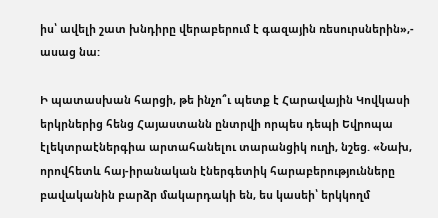իս՝ ավելի շատ խնդիրը վերաբերում է գազային ռեսուրսներին»,- ասաց նա:

Ի պատասխան հարցի, թե ինչո՞ւ պետք է Հարավային Կովկասի երկրներից հենց Հայաստանն ընտրվի որպես դեպի Եվրոպա էլեկտրաէներգիա արտահանելու տարանցիկ ուղի, նշեց. «Նախ, որովհետև հայ-իրանական էներգետիկ հարաբերությունները բավականին բարձր մակարդակի են, ես կասեի՝ երկկողմ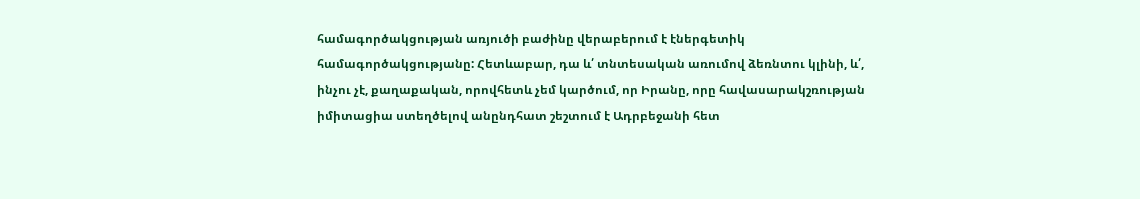համագործակցության առյուծի բաժինը վերաբերում է էներգետիկ համագործակցությանը: Հետևաբար, դա և՛ տնտեսական առումով ձեռնտու կլինի, և՛, ինչու չէ, քաղաքական, որովհետև չեմ կարծում, որ Իրանը, որը հավասարակշռության իմիտացիա ստեղծելով անընդհատ շեշտում է Ադրբեջանի հետ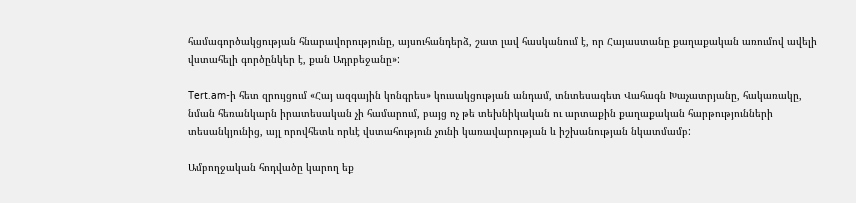համագործակցության հնարավորությունը, այսուհանդերձ, շատ լավ հասկանում է, որ Հայաստանը քաղաքական առումով ավելի վստահելի գործընկեր է, քան Ադրբեջանը»:

Tert.am-ի հետ զրույցում «Հայ ազգային կոնգրես» կուսակցության անդամ, տնտեսագետ Վահագն Խաչատրյանը, հակառակը, նման հեռանկարն իրատեսական չի համարում, բայց ոչ թե տեխնիկական ու արտաքին քաղաքական հարթությունների տեսանկյունից, այլ որովհետև որևէ վստահություն չունի կառավարության և իշխանության նկատմամբ:

Ամբողջական հոդվածը կարող եք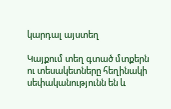կարդալ այստեղ

Կայքում տեղ գտած մտքերն ու տեսակետները հեղինակի սեփականությունն են և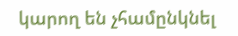կարող են չհամընկնել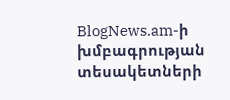BlogNews.am-ի խմբագրության տեսակետների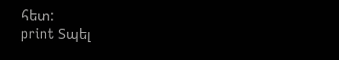հետ:
print Տպել